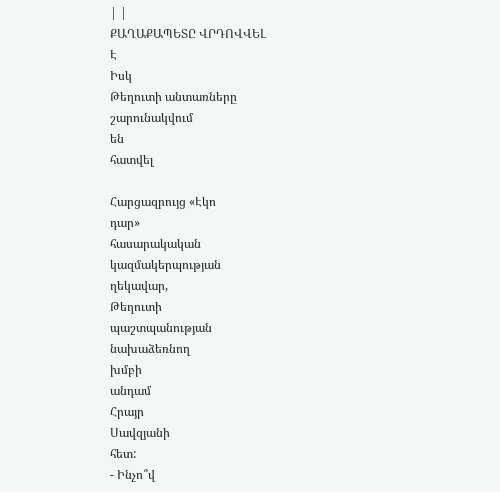| |
ՔԱՂԱՔԱՊԵՏԸ ՎՐԴՈՎՎԵԼ
Է
Իսկ
Թեղուտի անտառները
շարունակվում
են
հատվել

Հարցազրույց «Էկո
դար»
հասարակական
կազմակերպության
ղեկավար,
Թեղուտի
պաշտպանության
նախաձեռնող
խմբի
անդամ
Հրայր
Սավզյանի
հետ:
- Ինչո՞վ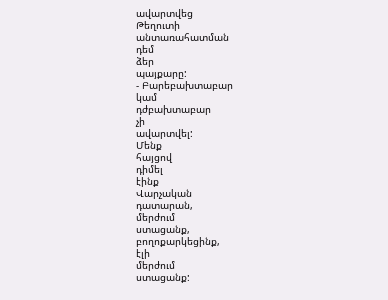ավարտվեց
Թեղուտի
անտառահատման
դեմ
ձեր
պայքարը:
- Բարեբախտաբար
կամ
դժբախտաբար
չի
ավարտվել:
Մենք
հայցով
դիմել
էինք
Վարչական
դատարան,
մերժում
ստացանք,
բողոքարկեցինք,
էլի
մերժում
ստացանք: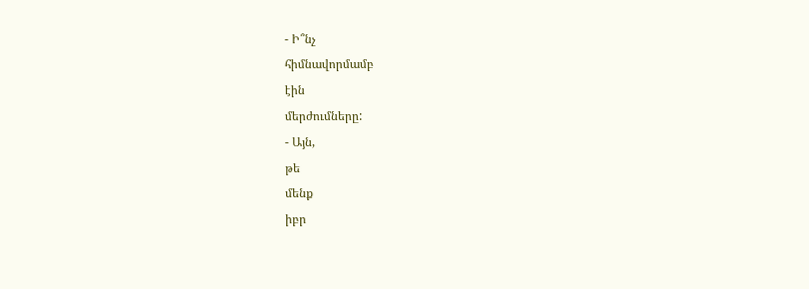- Ի՞նչ
հիմնավորմամբ
էին
մերժումները:
- Այն,
թե
մենք
իբր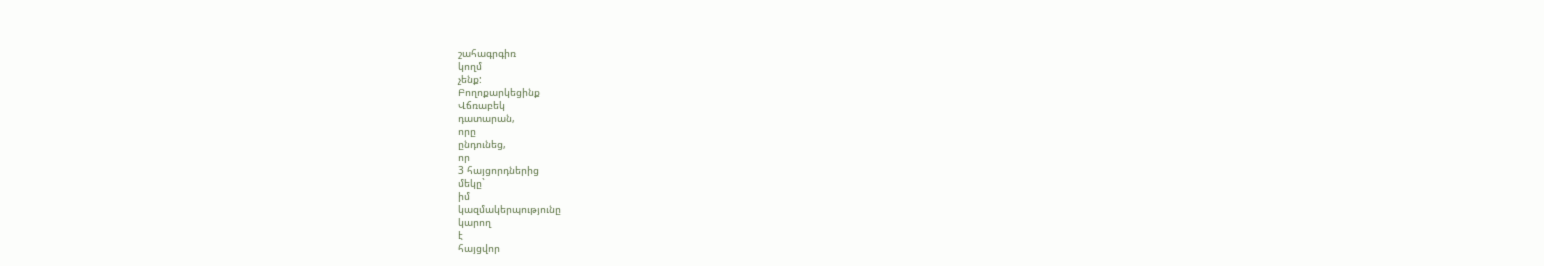շահագրգիռ
կողմ
չենք:
Բողոքարկեցինք
Վճռաբեկ
դատարան,
որը
ընդունեց,
որ
3 հայցորդներից
մեկը`
իմ
կազմակերպությունը
կարող
է
հայցվոր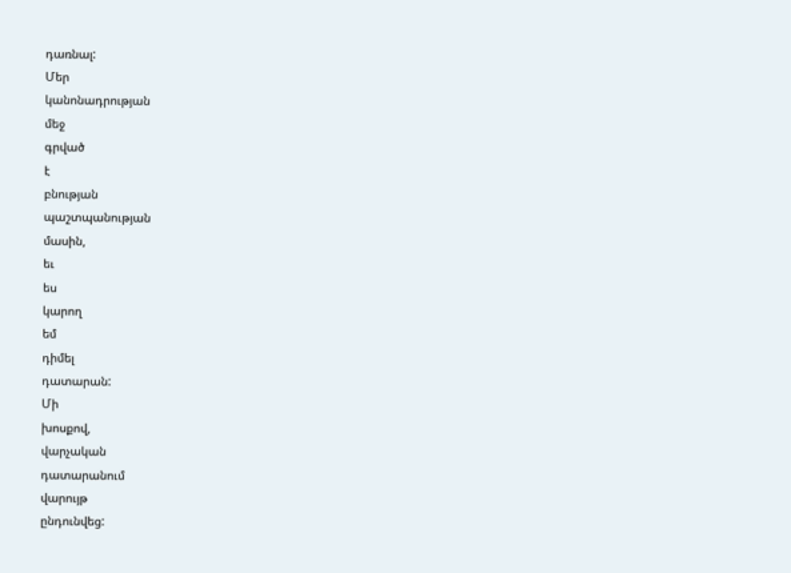դառնալ:
Մեր
կանոնադրության
մեջ
գրված
է
բնության
պաշտպանության
մասին,
եւ
ես
կարող
եմ
դիմել
դատարան:
Մի
խոսքով,
վարչական
դատարանում
վարույթ
ընդունվեց: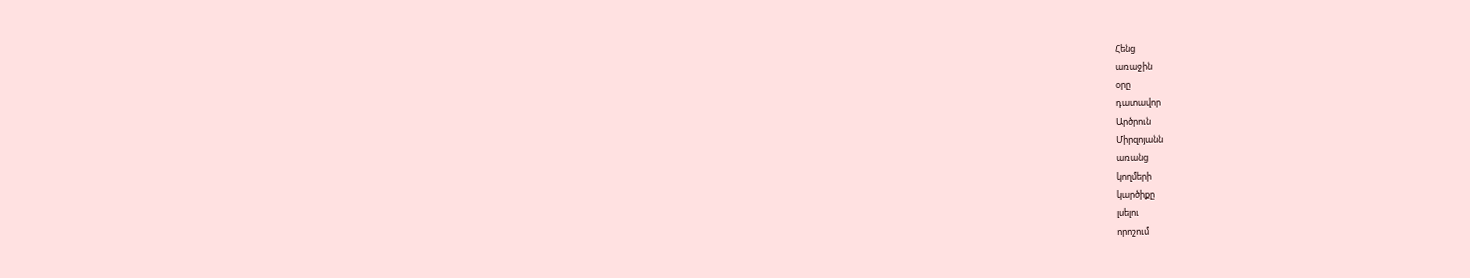Հենց
առաջին
օրը
դատավոր
Արծրուն
Միրզոյանն
առանց
կողմերի
կարծիքը
լսելու
որոշում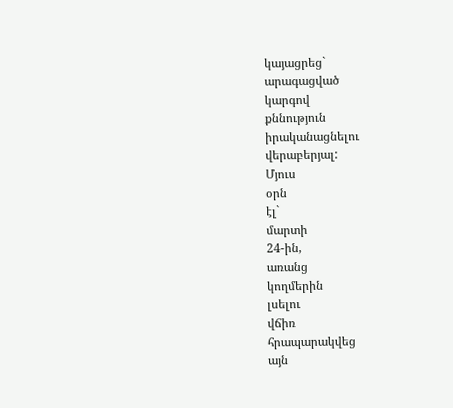կայացրեց`
արագացված
կարգով
քննություն
իրականացնելու
վերաբերյալ:
Մյուս
օրն
էլ`
մարտի
24-ին,
առանց
կողմերին
լսելու
վճիռ
հրապարակվեց
այն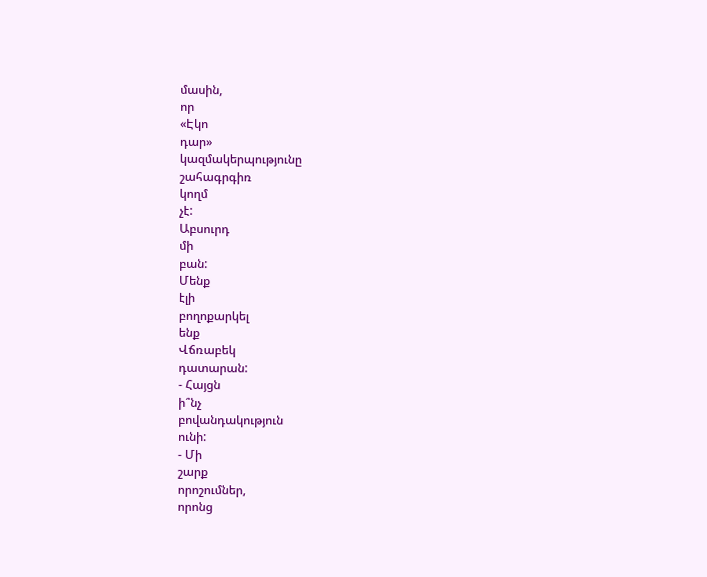մասին,
որ
«Էկո
դար»
կազմակերպությունը
շահագրգիռ
կողմ
չէ:
Աբսուրդ
մի
բան:
Մենք
էլի
բողոքարկել
ենք
Վճռաբեկ
դատարան:
- Հայցն
ի՞նչ
բովանդակություն
ունի:
- Մի
շարք
որոշումներ,
որոնց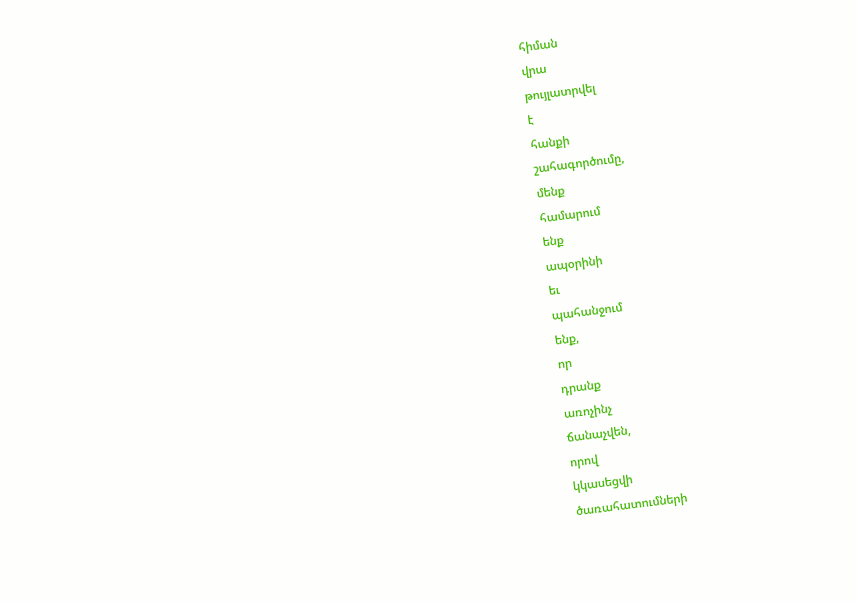հիման
վրա
թույլատրվել
է
հանքի
շահագործումը,
մենք
համարում
ենք
ապօրինի
եւ
պահանջում
ենք,
որ
դրանք
առոչինչ
ճանաչվեն,
որով
կկասեցվի
ծառահատումների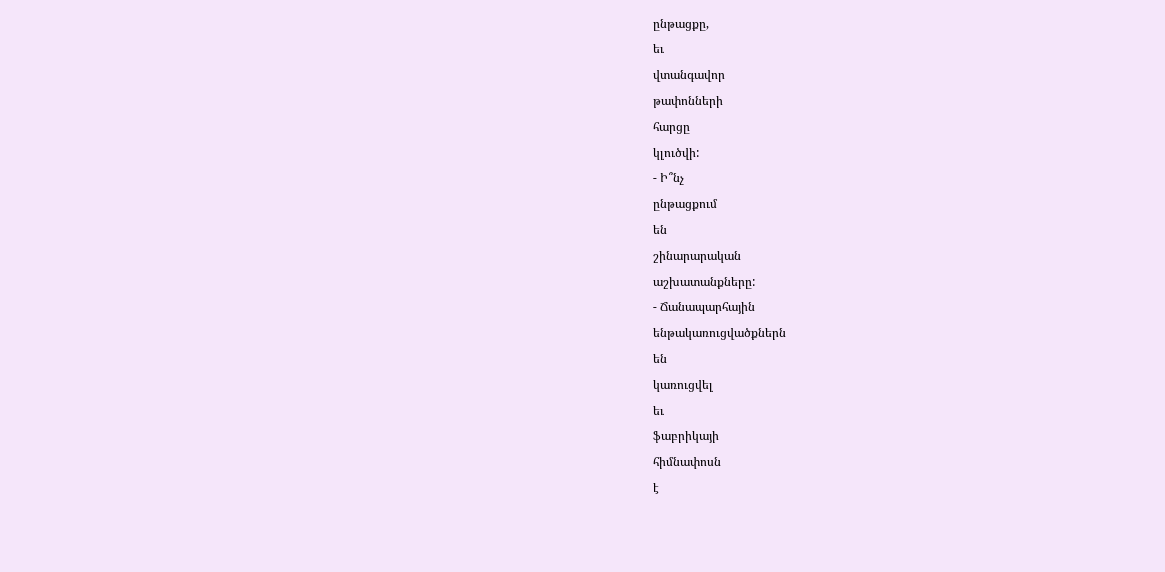ընթացքը,
եւ
վտանգավոր
թափոնների
հարցը
կլուծվի:
- Ի՞նչ
ընթացքում
են
շինարարական
աշխատանքները:
- Ճանապարհային
ենթակառուցվածքներն
են
կառուցվել
եւ
ֆաբրիկայի
հիմնափոսն
է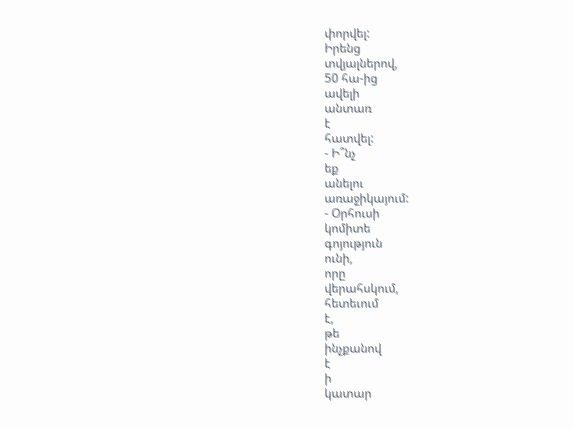փորվել:
Իրենց
տվյալներով,
50 հա-ից
ավելի
անտառ
է
հատվել:
- Ի՞նչ
եք
անելու
առաջիկայում:
- Օրհուսի
կոմիտե
գոյություն
ունի,
որը
վերահսկում,
հետեւում
է,
թե
ինչքանով
է
ի
կատար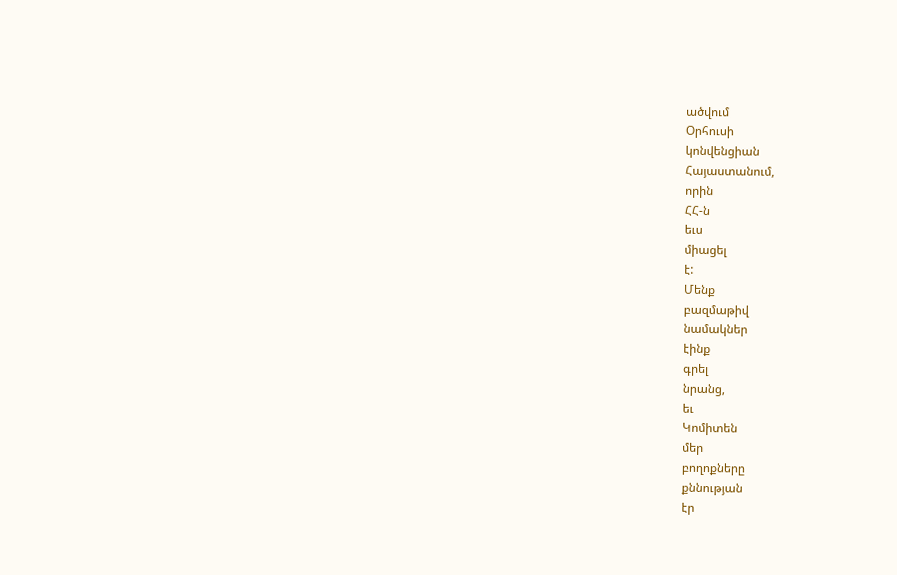ածվում
Օրհուսի
կոնվենցիան
Հայաստանում,
որին
ՀՀ-ն
եւս
միացել
է:
Մենք
բազմաթիվ
նամակներ
էինք
գրել
նրանց,
եւ
Կոմիտեն
մեր
բողոքները
քննության
էր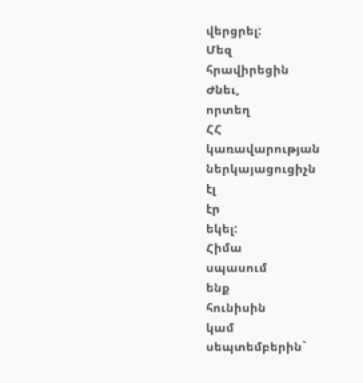վերցրել:
Մեզ
հրավիրեցին
Ժնեւ,
որտեղ
ՀՀ
կառավարության
ներկայացուցիչն
էլ
էր
եկել:
Հիմա
սպասում
ենք
հունիսին
կամ
սեպտեմբերին`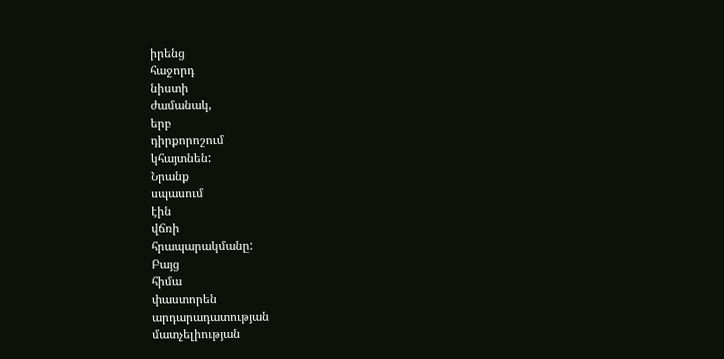իրենց
հաջորդ
նիստի
ժամանակ,
երբ
դիրքորոշում
կհայտնեն:
Նրանք
սպասում
էին
վճռի
հրապարակմանը:
Բայց
հիմա
փաստորեն
արդարադատության
մատչելիության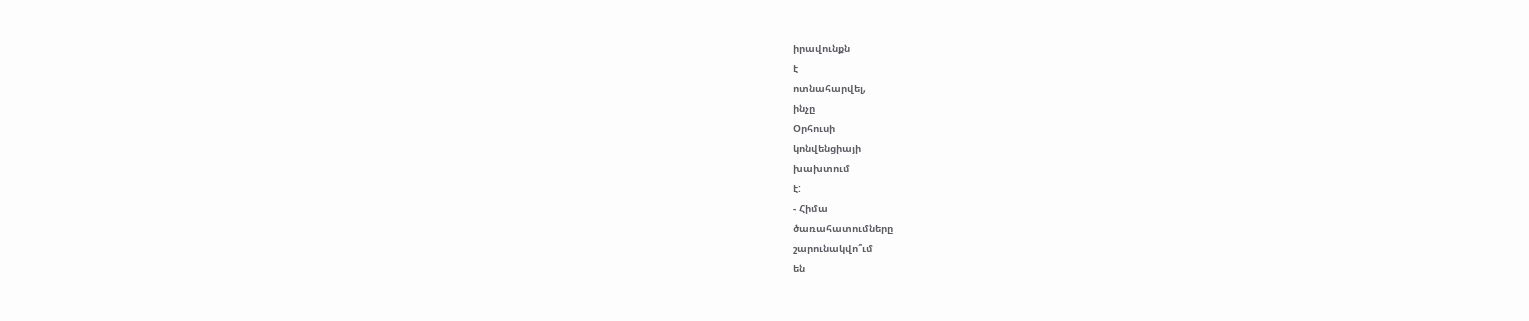իրավունքն
է
ոտնահարվել,
ինչը
Օրհուսի
կոնվենցիայի
խախտում
է:
- Հիմա
ծառահատումները
շարունակվո՞ւմ
են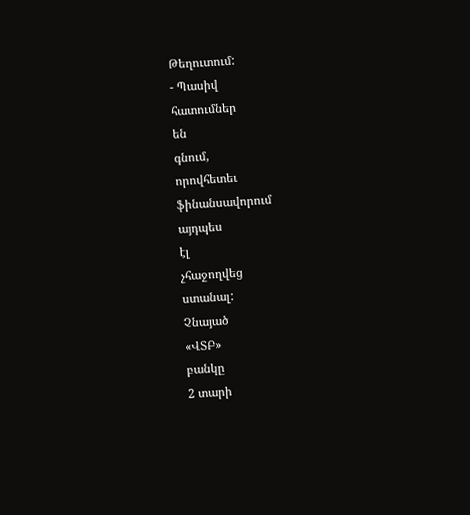Թեղուտում:
- Պասիվ
հատումներ
են
գնում,
որովհետեւ
ֆինանսավորում
այդպես
էլ
չհաջողվեց
ստանալ:
Չնայած
«ՎՏԲ»
բանկը
2 տարի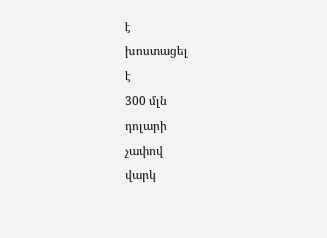է
խոստացել
է
300 մլն
դոլարի
չափով
վարկ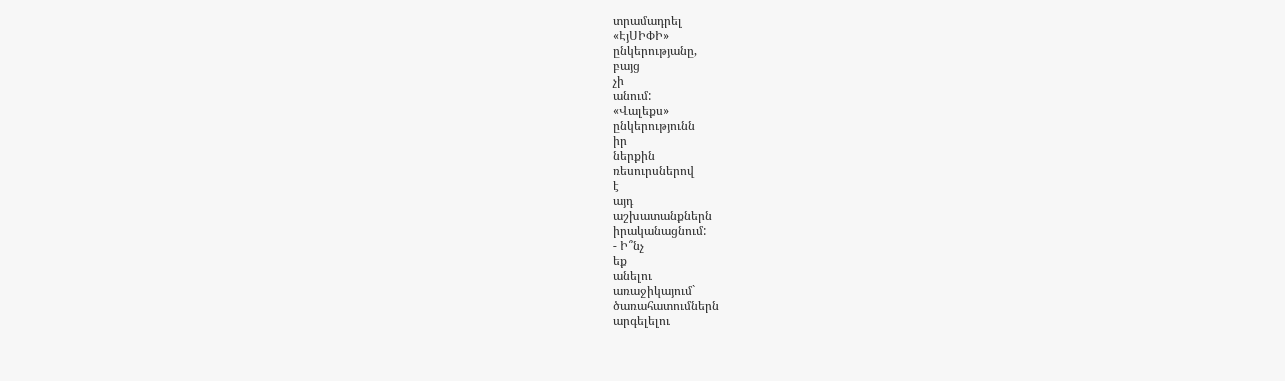տրամադրել
«ԷյՍԻՓԻ»
ընկերությանը,
բայց
չի
անում:
«Վալեքս»
ընկերությունն
իր
ներքին
ռեսուրսներով
է
այդ
աշխատանքներն
իրականացնում:
- Ի՞նչ
եք
անելու
առաջիկայում`
ծառահատումներն
արգելելու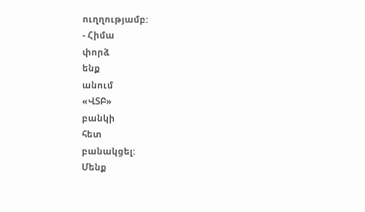ուղղությամբ:
- Հիմա
փորձ
ենք
անում
«ՎՏԲ»
բանկի
հետ
բանակցել:
Մենք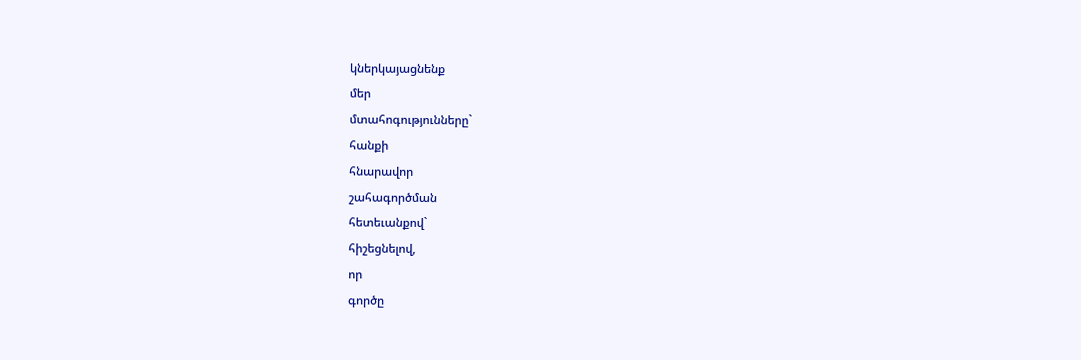կներկայացնենք
մեր
մտահոգությունները`
հանքի
հնարավոր
շահագործման
հետեւանքով`
հիշեցնելով,
որ
գործը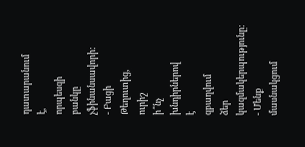դատարանում
է,
որպեսզի
բանկը
չֆինանսավորի:
- Բացի
Թեղուտից,
ուրիշ
ի՞նչ
խնդիրներով
է
զբաղվում
ձեր
կազմակերպությունը:
- Մենք
մասնակցում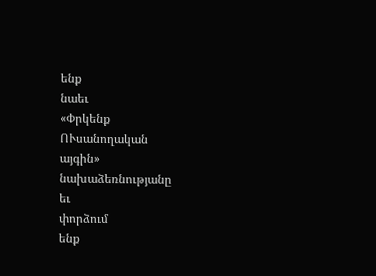ենք
նաեւ
«Փրկենք
ՈՒսանողական
այգին»
նախաձեռնությանը
եւ
փորձում
ենք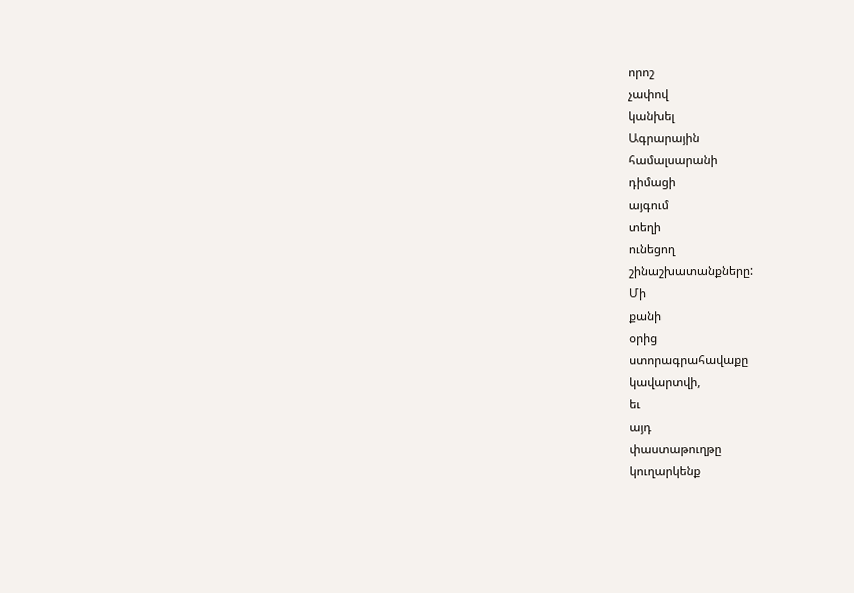որոշ
չափով
կանխել
Ագրարային
համալսարանի
դիմացի
այգում
տեղի
ունեցող
շինաշխատանքները:
Մի
քանի
օրից
ստորագրահավաքը
կավարտվի,
եւ
այդ
փաստաթուղթը
կուղարկենք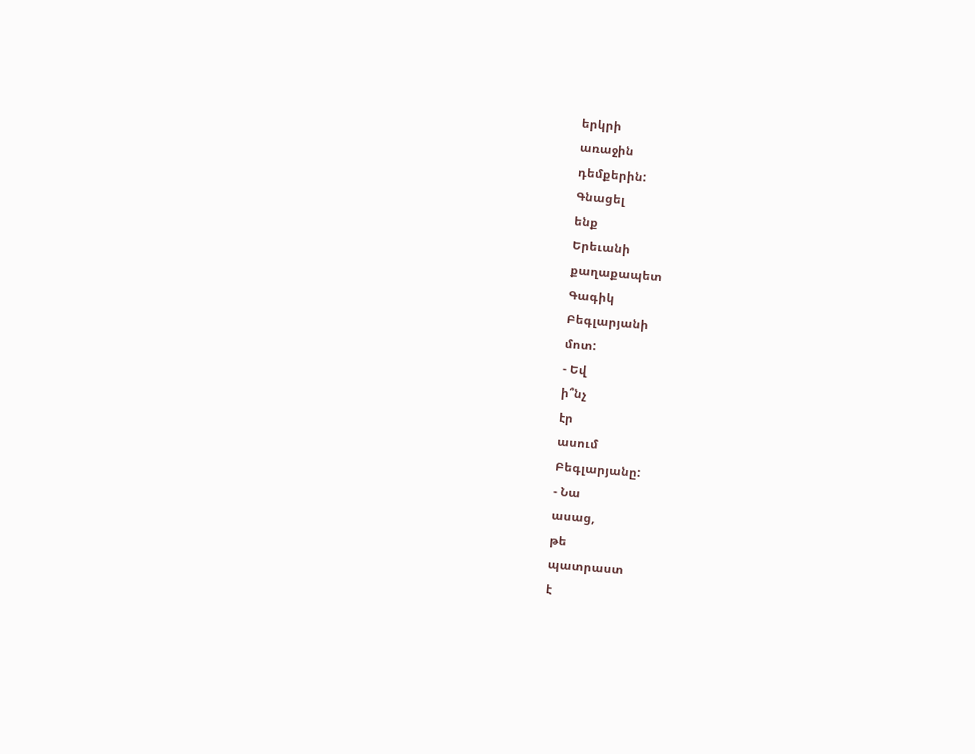երկրի
առաջին
դեմքերին:
Գնացել
ենք
Երեւանի
քաղաքապետ
Գագիկ
Բեգլարյանի
մոտ:
- Եվ
ի՞նչ
էր
ասում
Բեգլարյանը:
- Նա
ասաց,
թե
պատրաստ
է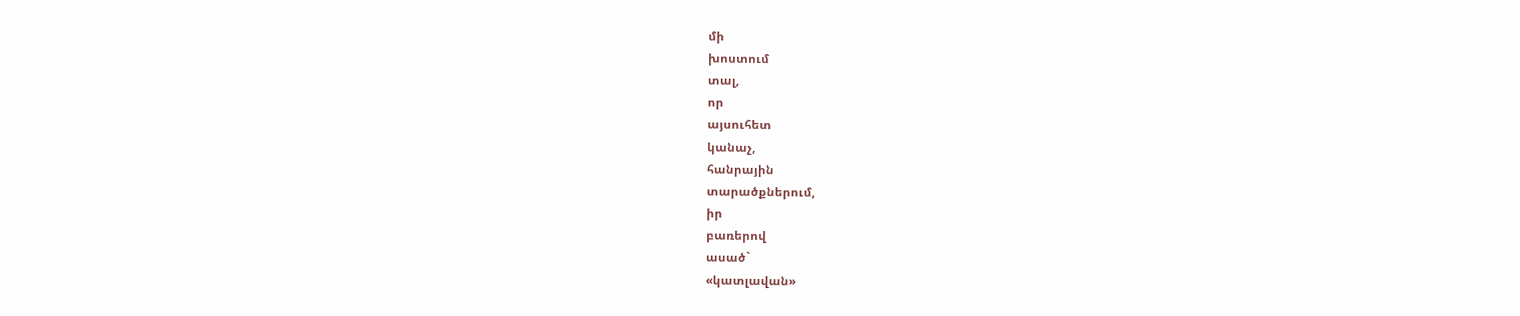մի
խոստում
տալ,
որ
այսուհետ
կանաչ,
հանրային
տարածքներում,
իր
բառերով
ասած`
«կատլավան»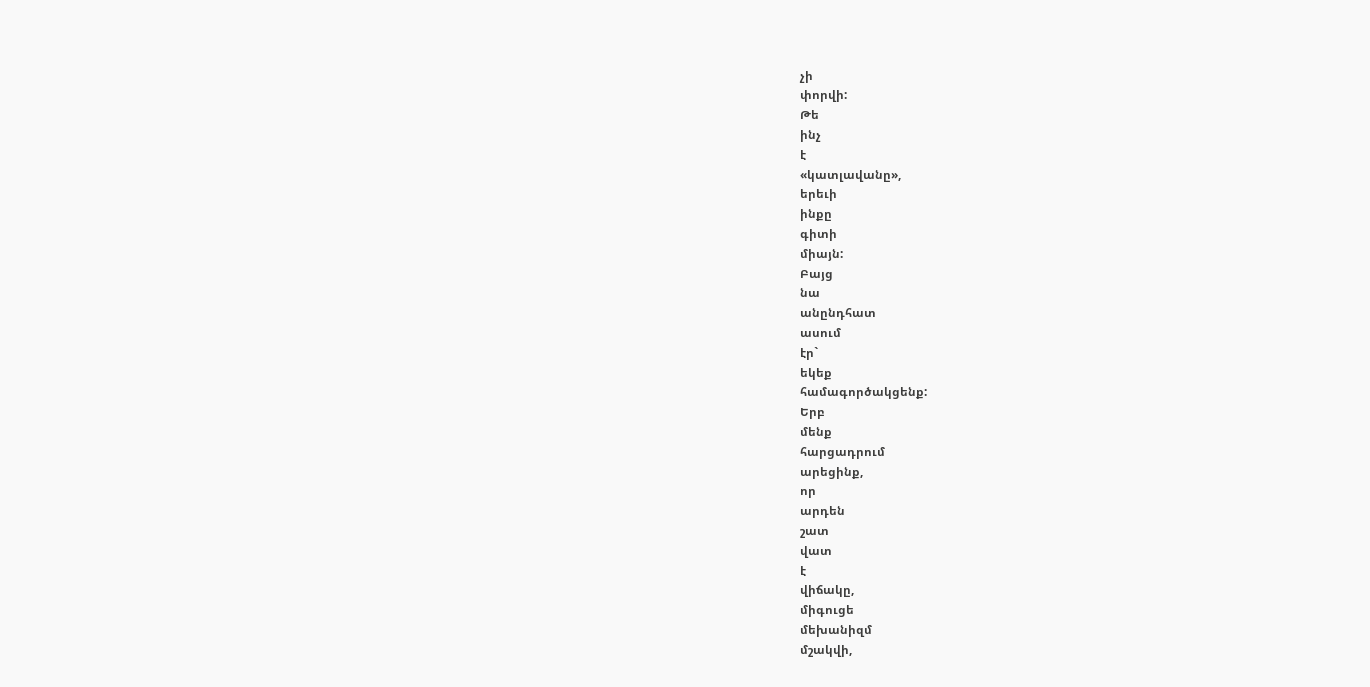չի
փորվի:
Թե
ինչ
է
«կատլավանը»,
երեւի
ինքը
գիտի
միայն:
Բայց
նա
անընդհատ
ասում
էր`
եկեք
համագործակցենք:
Երբ
մենք
հարցադրում
արեցինք,
որ
արդեն
շատ
վատ
է
վիճակը,
միգուցե
մեխանիզմ
մշակվի,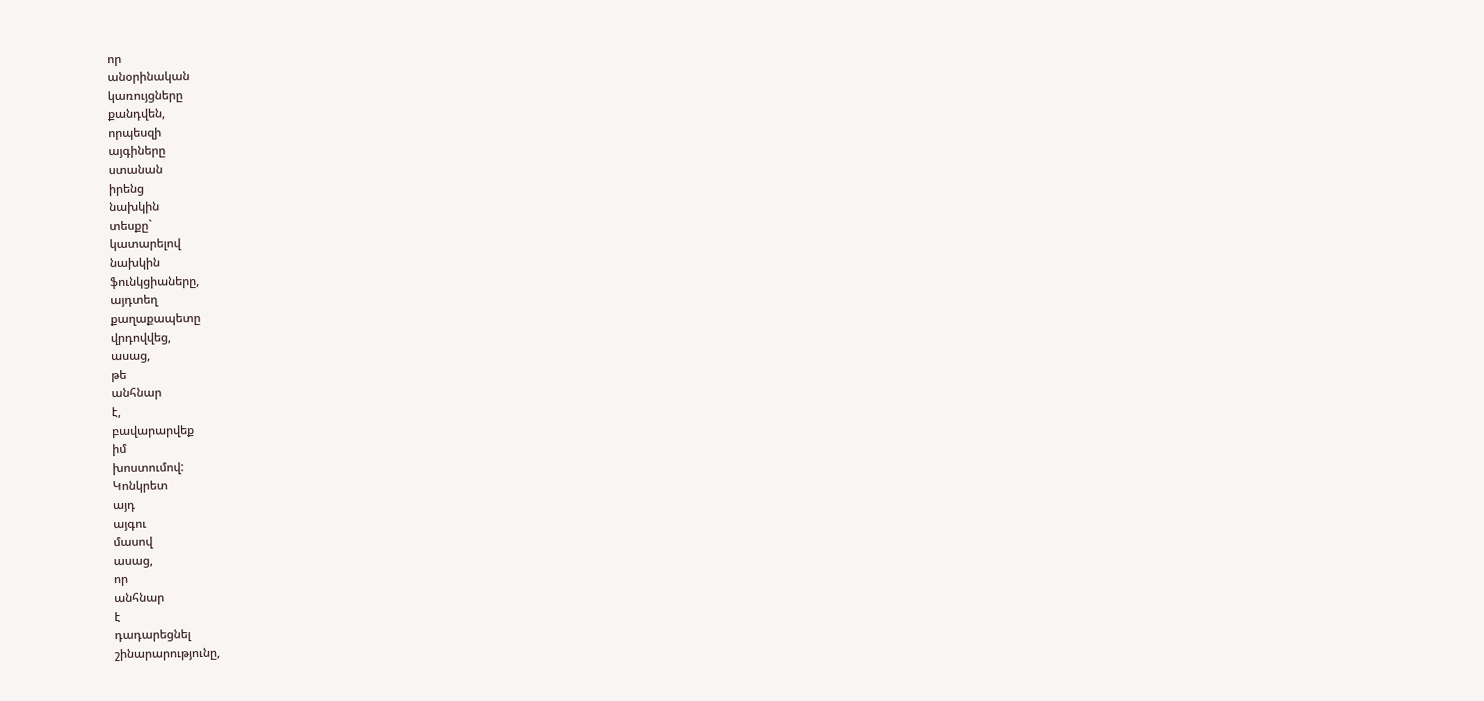որ
անօրինական
կառույցները
քանդվեն,
որպեսզի
այգիները
ստանան
իրենց
նախկին
տեսքը`
կատարելով
նախկին
ֆունկցիաները,
այդտեղ
քաղաքապետը
վրդովվեց,
ասաց,
թե
անհնար
է,
բավարարվեք
իմ
խոստումով:
Կոնկրետ
այդ
այգու
մասով
ասաց,
որ
անհնար
է
դադարեցնել
շինարարությունը,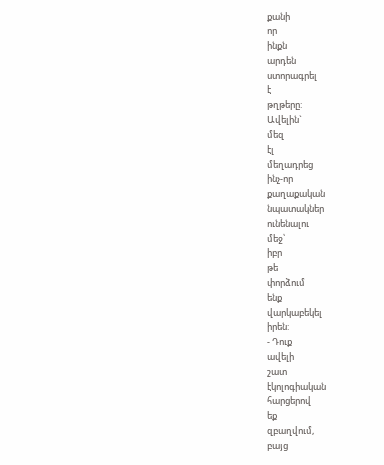քանի
որ
ինքն
արդեն
ստորագրել
է
թղթերը:
Ավելին`
մեզ
էլ
մեղադրեց
ինչ-որ
քաղաքական
նպատակներ
ունենալու
մեջ՝
իբր
թե
փորձում
ենք
վարկաբեկել
իրեն:
- Դուք
ավելի
շատ
էկոլոգիական
հարցերով
եք
զբաղվում,
բայց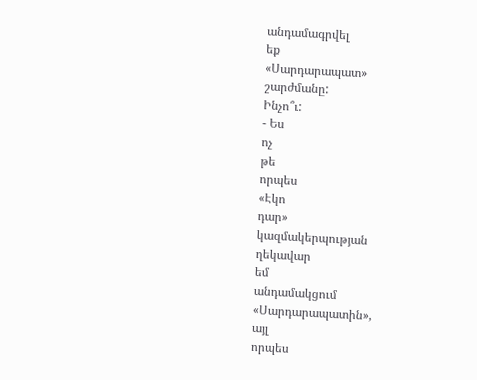անդամագրվել
եք
«Սարդարապատ»
շարժմանը:
Ինչո՞ւ:
- Ես
ոչ
թե
որպես
«Էկո
դար»
կազմակերպության
ղեկավար
եմ
անդամակցում
«Սարդարապատին»,
այլ
որպես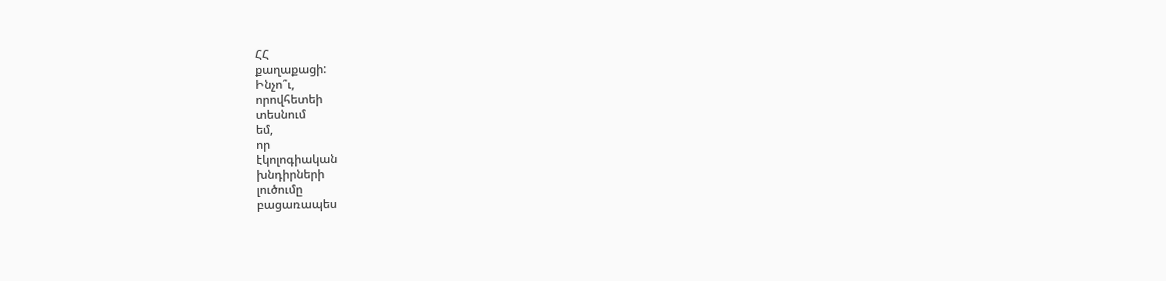ՀՀ
քաղաքացի:
Ինչո՞ւ,
որովհետեի
տեսնում
եմ,
որ
էկոլոգիական
խնդիրների
լուծումը
բացառապես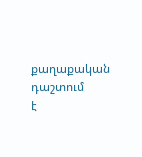քաղաքական
դաշտում
է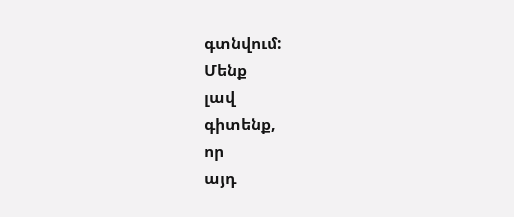գտնվում:
Մենք
լավ
գիտենք,
որ
այդ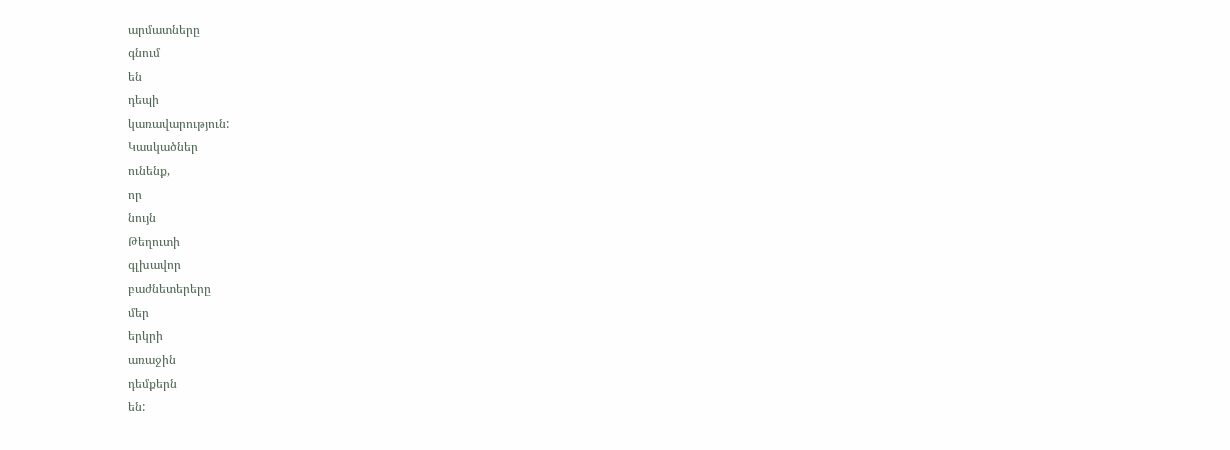արմատները
գնում
են
դեպի
կառավարություն:
Կասկածներ
ունենք,
որ
նույն
Թեղուտի
գլխավոր
բաժնետերերը
մեր
երկրի
առաջին
դեմքերն
են: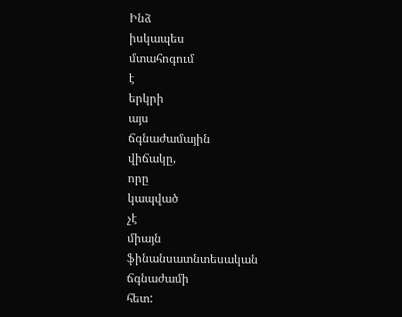Ինձ
իսկապես
մտահոգում
է
երկրի
այս
ճգնաժամային
վիճակը,
որը
կապված
չէ
միայն
ֆինանսատնտեսական
ճգնաժամի
հետ: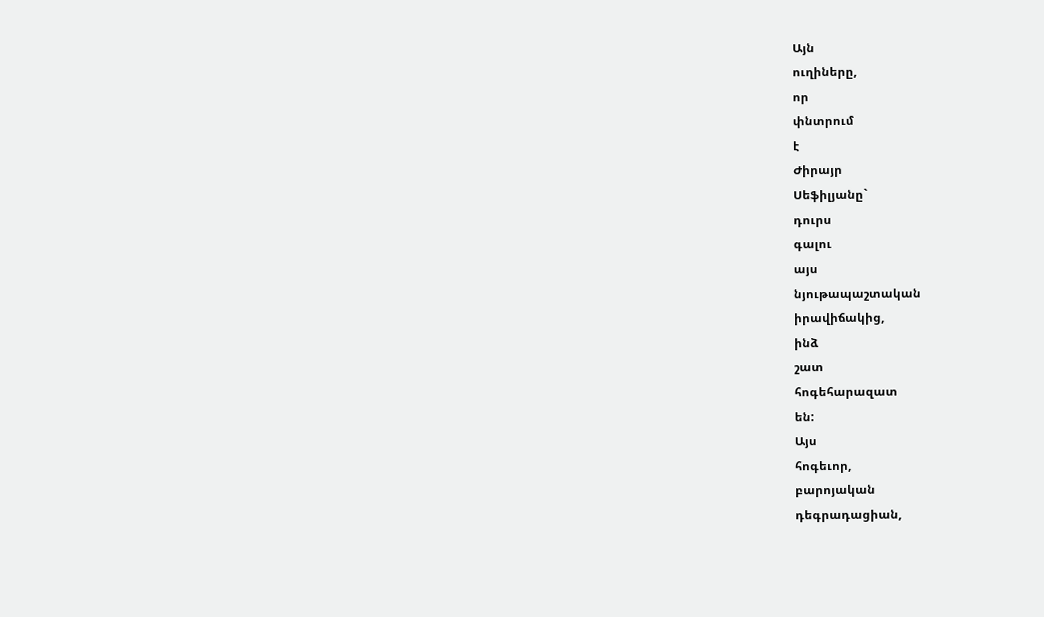Այն
ուղիները,
որ
փնտրում
է
Ժիրայր
Սեֆիլյանը`
դուրս
գալու
այս
նյութապաշտական
իրավիճակից,
ինձ
շատ
հոգեհարազատ
են:
Այս
հոգեւոր,
բարոյական
դեգրադացիան,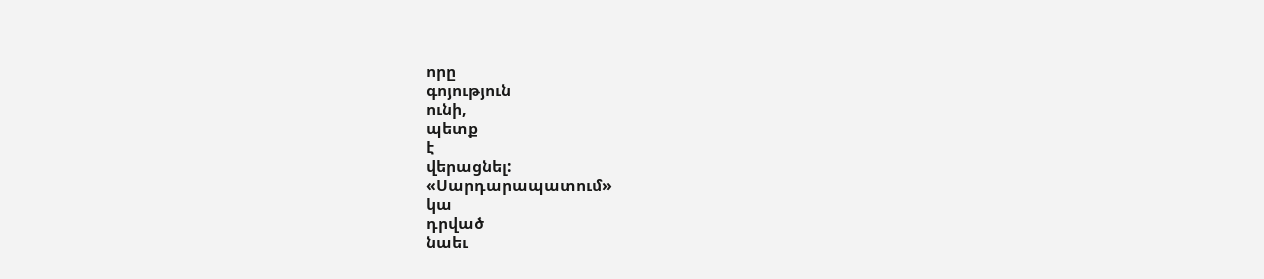որը
գոյություն
ունի,
պետք
է
վերացնել:
«Սարդարապատում»
կա
դրված
նաեւ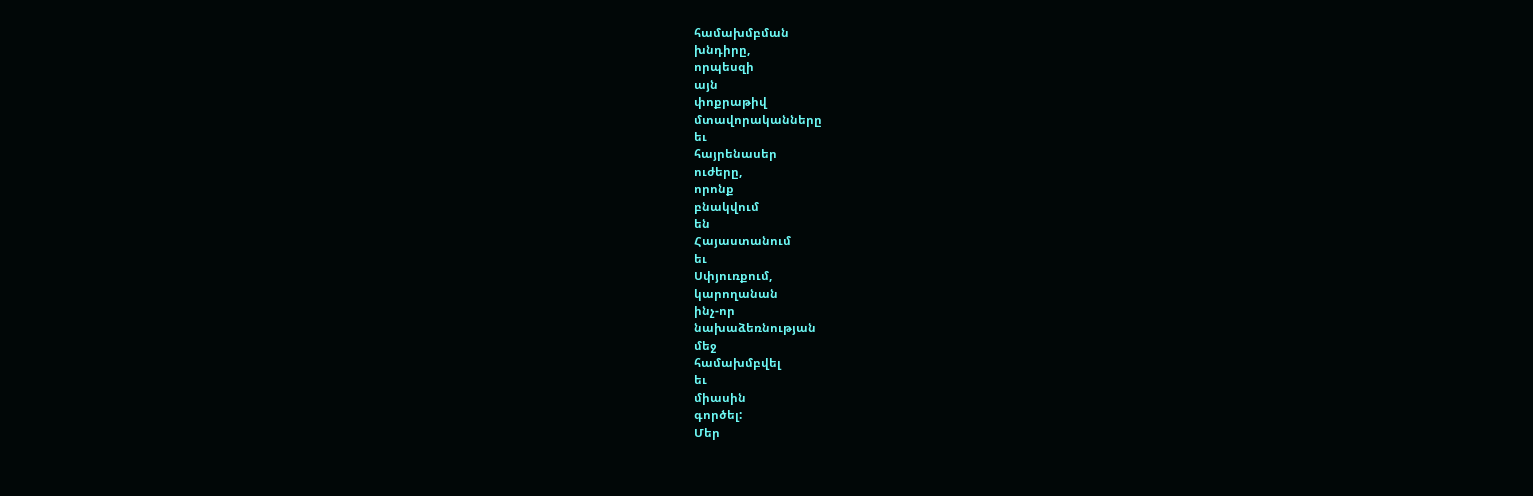համախմբման
խնդիրը,
որպեսզի
այն
փոքրաթիվ
մտավորականները
եւ
հայրենասեր
ուժերը,
որոնք
բնակվում
են
Հայաստանում
եւ
Սփյուռքում,
կարողանան
ինչ-որ
նախաձեռնության
մեջ
համախմբվել
եւ
միասին
գործել:
Մեր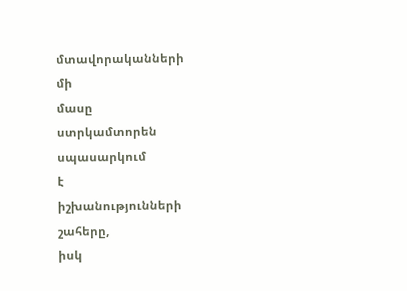մտավորականների
մի
մասը
ստրկամտորեն
սպասարկում
է
իշխանությունների
շահերը,
իսկ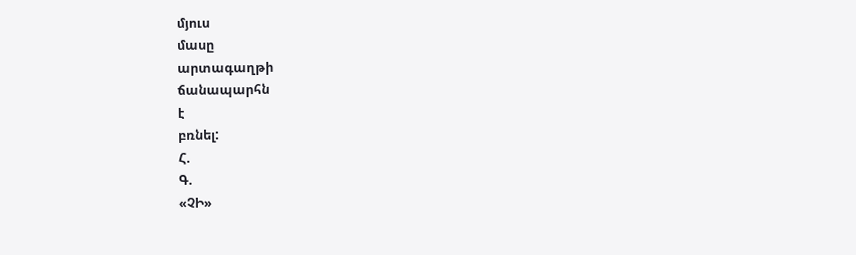մյուս
մասը
արտագաղթի
ճանապարհն
է
բռնել:
Հ.
Գ.
«ՉԻ»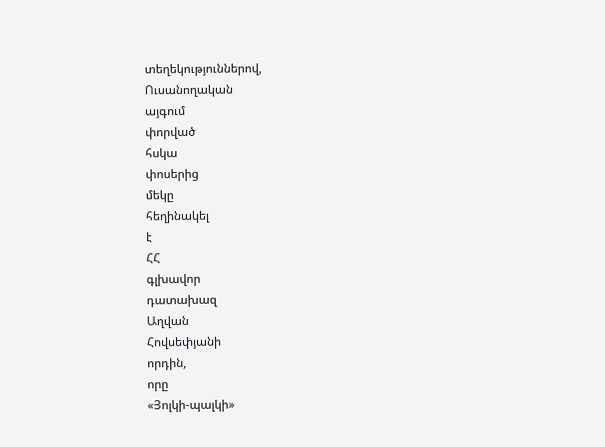տեղեկություններով,
Ուսանողական
այգում
փորված
հսկա
փոսերից
մեկը
հեղինակել
է
ՀՀ
գլխավոր
դատախազ
Աղվան
Հովսեփյանի
որդին,
որը
«Յոլկի-պալկի»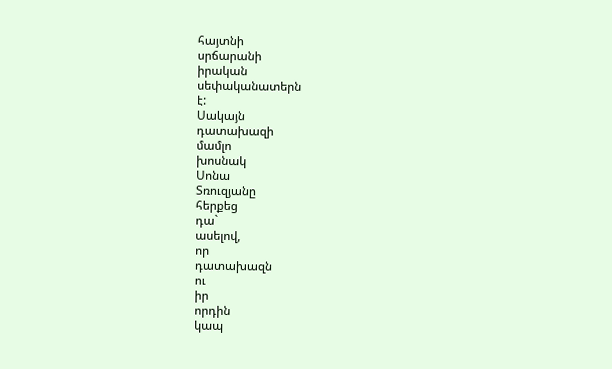հայտնի
սրճարանի
իրական
սեփականատերն
է:
Սակայն
դատախազի
մամլո
խոսնակ
Սոնա
Տռուզյանը
հերքեց
դա`
ասելով,
որ
դատախազն
ու
իր
որդին
կապ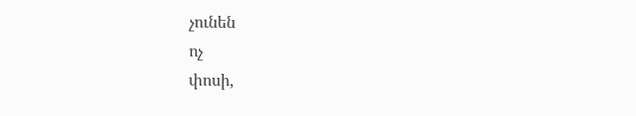չունեն
ոչ
փոսի,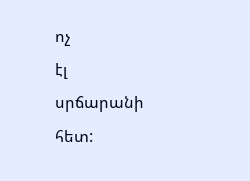ոչ
էլ
սրճարանի
հետ: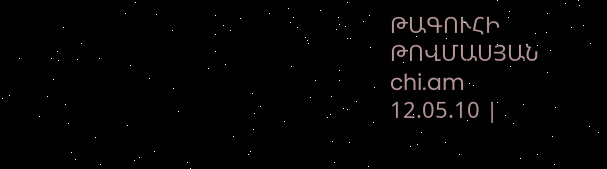ԹԱԳՈՒՀԻ
ԹՈՎՄԱՍՅԱՆ
chi.am
12.05.10 |